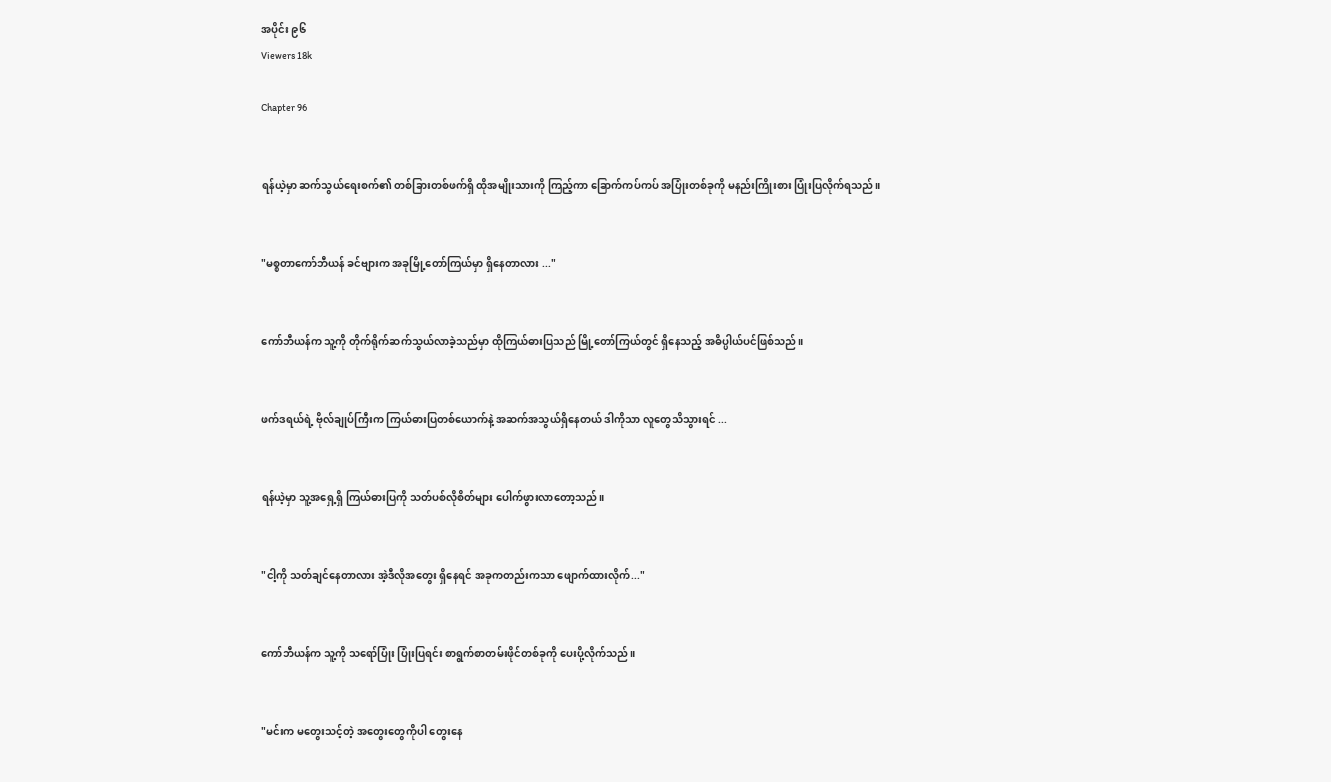အပိုင်း ၉၆
Viewers 18k

Chapter 96


ရန်ယဲ့မှာ ဆက်သွယ်ရေးစက်၏ တစ်ခြားတစ်ဖက်ရှိ ထိုအမျိုးသားကို ကြည့်ကာ ခြောက်ကပ်ကပ် အပြုံးတစ်ခုကို မနည်းကြိုးစား ပြုံးပြလိုက်ရသည်။


"မစ္စတာကော်ဘီယန် ခင်ဗျားက အခုမြို့တော်ကြယ်မှာ ရှိနေတာလား ..."


ကော်ဘီယန်က သူ့ကို တိုက်ရိုက်ဆက်သွယ်လာခဲ့သည်မှာ ထိုကြယ်ဓားပြသည် မြို့တော်ကြယ်တွင် ရှိနေသည့် အဓိပ္ပါယ်ပင်ဖြစ်သည်။


ဖက်ဒရယ်ရဲ့ ဗိုလ်ချုပ်ကြီးက ကြယ်ဓားပြတစ်ယောက်နဲ့ အဆက်အသွယ်ရှိနေတယ် ဒါကိုသာ လူတွေသိသွားရင် ...


ရန်ယဲ့မှာ သူ့အရှေ့ရှိ ကြယ်ဓားပြကို သတ်ပစ်လိုစိတ်များ ပေါက်ဖွားလာတော့သည်။


"ငါ့ကို သတ်ချင်နေတာလား အဲ့ဒီလိုအတွေး ရှိနေရင် အခုကတည်းကသာ ဖျောက်ထားလိုက်..."


ကော်ဘီယန်က သူ့ကို သရော်ပြုံး ပြုံးပြရင်း စာရွက်စာတမ်းဖိုင်တစ်ခုကို ပေးပို့လိုက်သည်။


"မင်းက မတွေးသင့်တဲ့ အတွေးတွေကိုပါ တွေးနေ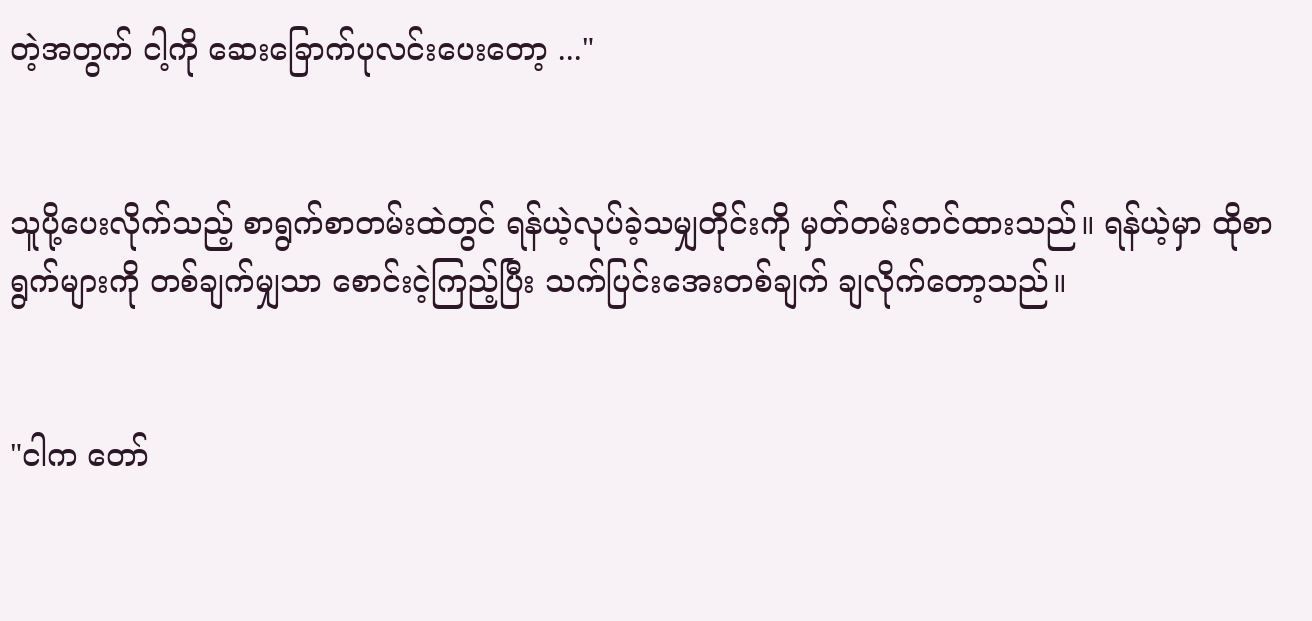တဲ့အတွက် ငါ့ကို ဆေးခြောက်ပုလင်းပေးတော့ ..."


သူပို့ပေးလိုက်သည့် စာရွက်စာတမ်းထဲတွင် ရန်ယဲ့လုပ်ခဲ့သမျှတိုင်းကို မှတ်တမ်းတင်ထားသည်။ ရန်ယဲ့မှာ ထိုစာရွက်များကို တစ်ချက်မျှသာ စောင်းငဲ့ကြည့်ပြီး သက်ပြင်းအေးတစ်ချက် ချလိုက်တော့သည်။


"ငါက တော်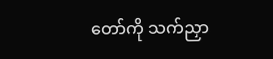တော်ကို သက်ညှာ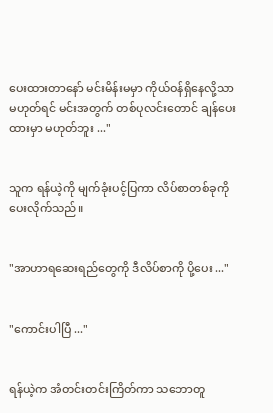ပေးထားတာနော် မင်းမိန်းမမှာ ကိုယ်ဝန်ရှိနေလို့သာ မဟုတ်ရင် မင်းအတွက် တစ်ပုလင်းတောင် ချန်ပေးထားမှာ မဟုတ်ဘူး ..."


သူက ရန်ယဲ့ကို မျက်ခုံးပင့်ပြကာ လိပ်စာတစ်ခုကို ပေးလိုက်သည်။


"အာဟာရဆေး‌ရည်တွေကို ဒီလိပ်စာကို ပို့ပေး ..."


"ကောင်းပါပြီ ..."


ရန်ယဲ့က အံတင်းတင်းကြိတ်ကာ သဘောတူ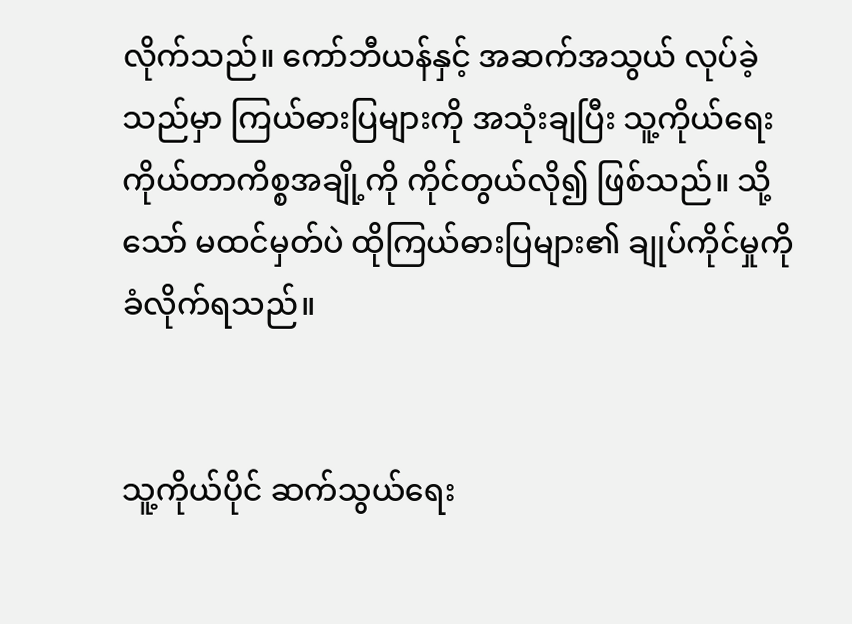လိုက်သည်။ ကော်ဘီယန်နှင့် အဆက်အသွယ် လုပ်ခဲ့သည်မှာ ကြယ်ဓားပြများကို အသုံးချပြီး သူ့ကိုယ်ရေးကိုယ်တာကိစ္စအချို့ကို ကိုင်တွယ်လို၍ ဖြစ်သည်။ သို့သော် မထင်မှတ်ပဲ ထိုကြယ်ဓားပြများ၏ ချုပ်ကိုင်မှုကို ခံလိုက်ရသည်။


သူ့ကိုယ်ပိုင် ဆက်သွယ်ရေး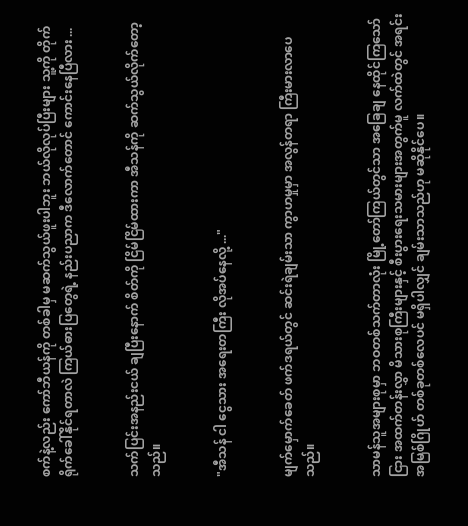စက်နဲ့လည်း ကော်ဘီယန်ကို တစ်ခါမှ မဆက်သွယ်ဖူးပါဘူး ဘယ်လိုလုပ်ပြီးများ သူ့ကို တိုက်ရိုက်ခေါ်နိုင်ရတာလဲ ကြယ်ဓားပြတွေရဲ့ နည်းပညာက ဒီလောက်တောင် ကောင်းနေပြီလား ...


သက်ပြင်းအနည်းငယ် ချပြီးနောက် စိတ်ကို ငြိမ်ငြိမ်ထားကာ အီသန်ကို ဆက်သွယ်လိုက်တော့သည်။


"အီသန် ငါ ငွေသား အရေးတကြီး လိုအပ်နေလို့ ..."


မျက်မှောက်ခေတ် ဖက်ဒရယ်တွင် ဆင်းရဲချမ်းသာ ကွာဟမှုမှာ အလွန်တရာ ကြီးမားလာပေသည်။


သာမန်သူအများစုမှာ ဘဝတစ်သက်တာလုံး မြို့တော်ကြယ်တွင်သာ အခြေချ နေထိုင်ကြသော်ငြား အထက်တန်းလွှာ မိသားစုကြီးများနှင့် စီးပွားရေးသမားများအတွက်မူ လက်ထဲတွင် အရင်းအမြစ်ဂြိုဟ် တစ်ခုတစ်လေပင် မရှိပါလျှင် ချမ်းသာသည်ဟု မဆိုနိုင်ပေ။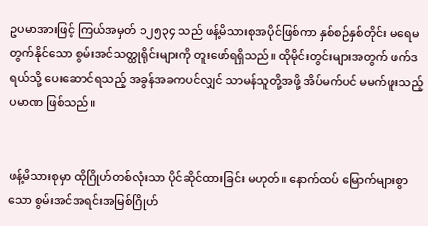ဥပမာအားဖြင့် ကြယ်အမှတ် ၁၂၅၃၄ သည် ဖန့်မိသားစုအပိုင်ဖြစ်ကာ နှစ်စဉ်နှစ်တိုင်း မရေမတွက်နိုင်သော စွမ်းအင်သတ္ထုရိုင်းများကို တူးဖော်ရရှိသည်။ ထိုမိုင်းတွင်းများအတွက် ဖက်ဒရယ်သို့ ပေးဆောင်ရသည့် အခွန်အခကပင်လျှင် သာမန်သူတို့အဖို့ အိပ်မက်ပင် မမက်ဖူးသည့်ပမာဏ ဖြစ်သည်။


ဖန့်မိသားစုမှာ ထိုဂြိုဟ်တစ်လုံးသာ ပိုင်ဆိုင်ထားခြင်း မဟုတ်။ နောက်ထပ် မြောက်များစွာသော စွမ်းအင်အရင်းအမြစ်ဂြိုဟ်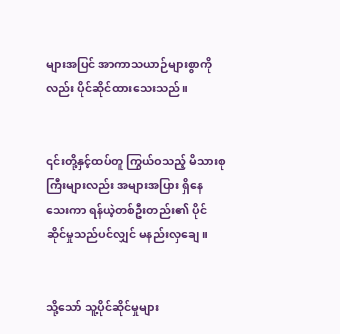များအပြင် အာကာသယာဉ်များစွာကိုလည်း ပိုင်ဆိုင်ထားသေးသည်။


၎င်းတို့နှင့်ထပ်တူ ကြွယ်ဝသည့် မိသားစုကြီးများလည်း အများအပြား ရှိနေသေးကာ ရန်ယဲ့တစ်ဦးတည်း၏ ပိုင်ဆိုင်မှုသည်ပင်လျှင် မနည်းလှချေ။


သို့သော် သူ့ပိုင်ဆိုင်မှုများ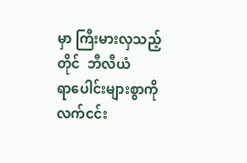မှာ ကြီးမားလှသည့်တိုင်  ဘီလီယံရာ‌ပေါင်းများစွာကို လက်ငင်း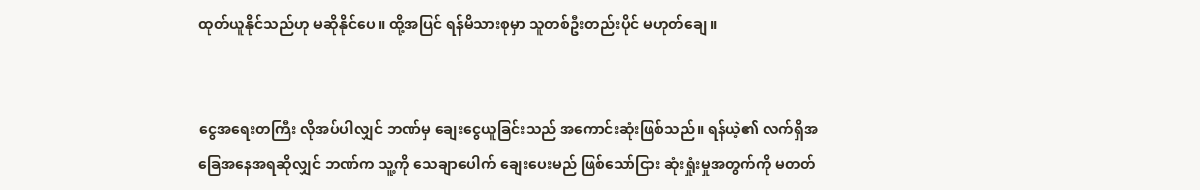ထုတ်ယူနိုင်သည်ဟု မဆိုနိုင်ပေ။ ထို့အပြင် ရန်မိသားစုမှာ သူတစ်ဦးတည်းပိုင် မဟုတ်ချေ။


ငွေအရေးတကြီး လိုအပ်ပါလျှင် ဘဏ်မှ ချေးငွေယူခြင်းသည် အကောင်းဆုံးဖြစ်သည်။ ရန်ယဲ့၏ လက်ရှိအခြေအနေအရဆိုလျှင် ဘဏ်က သူ့ကို သေချာပေါက် ချေးပေးမည် ဖြစ်သော်ငြား ဆုံးရှုံးမှုအတွက်ကို မတတ်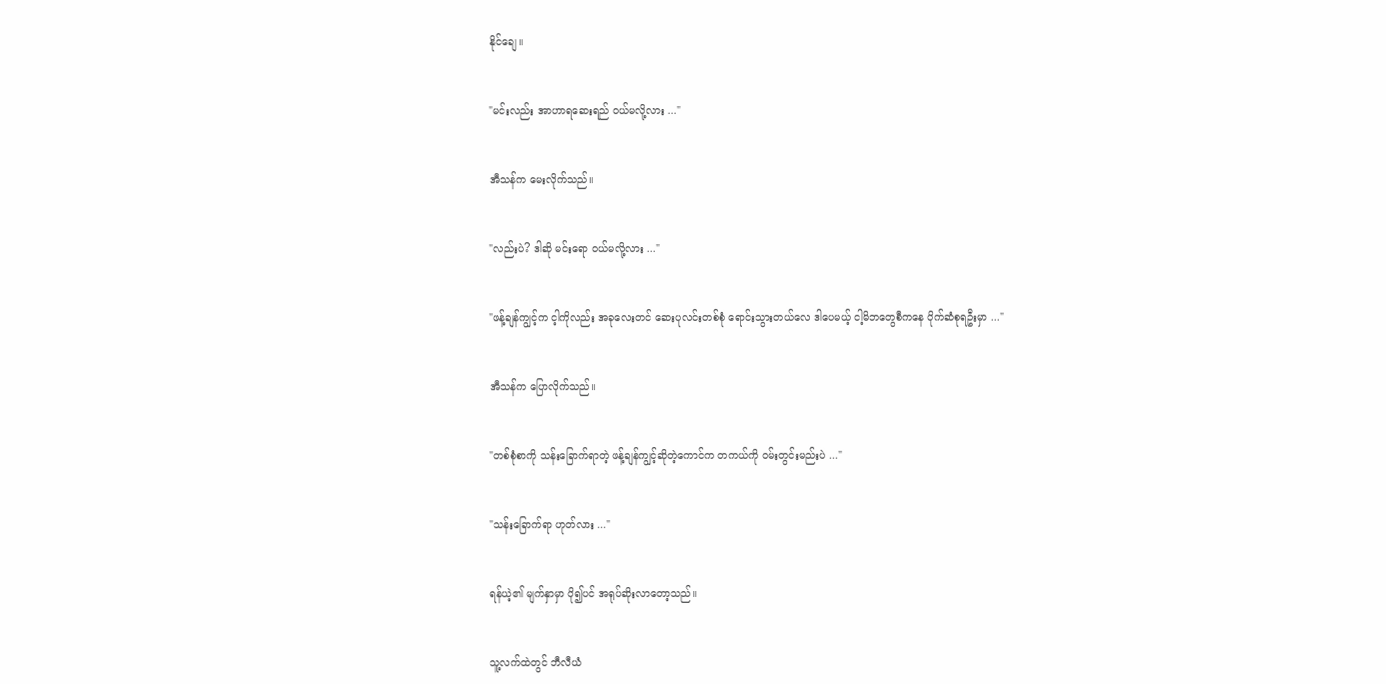နိုင်ချေ။


"မင်းလည်း အာဟာရဆေးရည် ဝယ်မလို့လား ..."


အီသန်က မေးလိုက်သည်။


"လည်းပဲ? ဒါဆို မင်းရော ဝယ်မလို့လား ..."


"ဖန့်ချန်ကျွင့်က င့ါကိုလည်း အခုလေးတင် ဆေးပုလင်းတစ်စုံ ရောင်းသွားတယ်လေ ဒါပေမယ့် ငါ့မိဘတွေစီကနေ ပိုက်ဆံစုရဦးမှာ ..."


အီသန်က ပြောလိုက်သည်။


"တစ်စုံစာကို သန်းခြောက်ရာတဲ့ ဖန့်ချန်ကျွင့်ဆိုတဲ့ကောင်က တကယ်ကို ဝမ်းတွင်းမည်းပဲ ..."


"သန်းခြောက်ရာ ဟုတ်လား ..."


ရန်ယဲ့၏ မျက်နှာမှာ ပို၍ပင် အရုပ်ဆိုးလာတော့သည်။


သူ့လက်ထဲတွင် ဘီလီယံ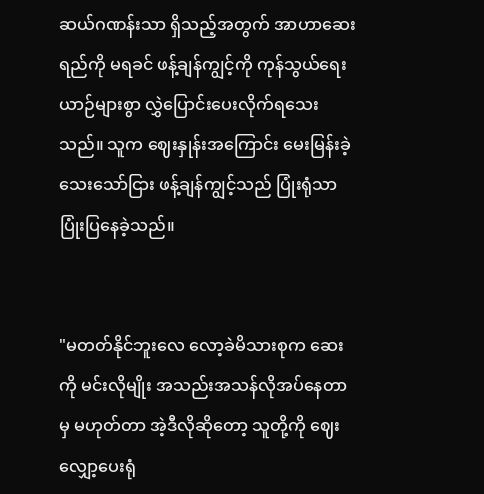ဆယ်ဂဏန်းသာ ရှိသည့်အတွက် အာဟာဆေးရည်ကို မရခင် ဖန့်ချန်ကျွင့်ကို ကုန်သွယ်ရေးယာဉ်များစွာ လွှဲပြောင်းပေးလိုက်ရသေးသည်။ သူက ဈေးနှုန်းအကြောင်း မေးမြန်းခဲ့သေးသော်ငြား ဖန့်ချန်ကျွင့်သည် ပြုံးရုံသာ ပြုံးပြနေခဲ့သည်။


"မတတ်နိုင်ဘူးလေ လော့ခဲမိသားစုက ဆေးကို မင်းလိုမျိုး အသည်းအသန်လိုအပ်နေတာမှ မဟုတ်တာ အဲ့ဒီလိုဆိုတော့ သူတို့ကို ဈေးလျှော့ပေးရုံ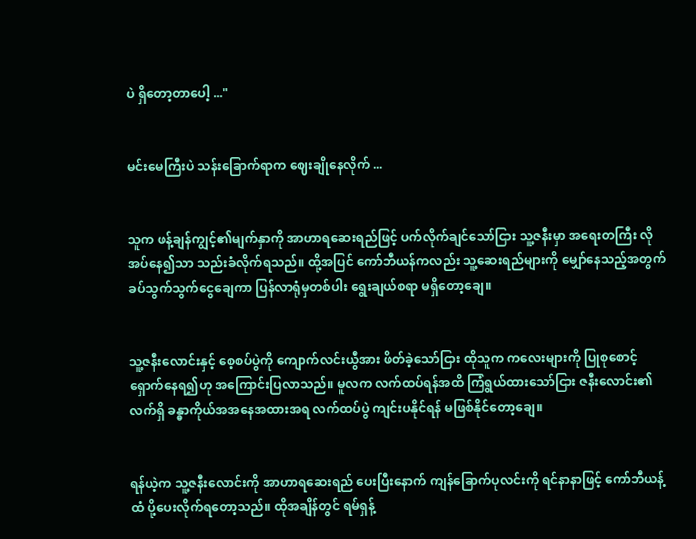ပဲ ရှိတော့တာပေါ့ ..."


မင်းမေကြီးပဲ သန်းခြောက်ရာက ဈေးချိုနေလိုက် ...


သူက ဖန့်ချန်ကျွင့်၏မျက်နှာကို အာဟာရဆေးရည်ဖြင့် ပက်လိုက်ချင်သော်ငြား သူ့ဇနီးမှာ အရေးတကြီး လိုအပ်နေ၍သာ သည်းခံလိုက်ရသည်။ ထို့အပြင် ကော်ဘီယန်ကလည်း သူ့ဆေးရည်များကို မျှော်နေသည့်အတွက် ခပ်သွက်သွက်ငွေချေကာ ပြန်လာရုံမှတစ်ပါး ရွေးချယ်စရာ မရှိတော့ချေ။


သူ့ဇနီးလောင်းနှင့် စေ့စပ်ပွဲကို ကျောက်လင်းယွီအား ဖိတ်ခဲ့သော်ငြား ထိုသူက ကလေးများကို ပြုစုစောင့်ရှောက်နေရ၍ဟု အကြောင်းပြလာသည်။ မူလက လက်ထပ်ရန်အထိ ကြံရွယ်ထားသော်ငြား ဇနီးလောင်း၏ လက်ရှိ ခန္ဓာကိုယ်အအနေအထားအရ လက်ထပ်ပွဲ ကျင်းပနိုင်ရန် မဖြစ်နိုင်တော့ချေ။


ရန်ယဲ့က သူ့ဇနီးလောင်းကို အာဟာရဆေးရည် ပေးပြီးနောက် ကျန်ခြောက်ပုလင်းကို ရင်နာနာဖြင့် ကော်ဘီယန့်ထံ ပို့ပေးလိုက်ရတော့သည်။ ထိုအချိန်တွင် ရမ်ရှန့်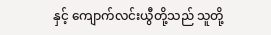နှင့် ကျောက်လင်းယွီတို့သည် သူတို့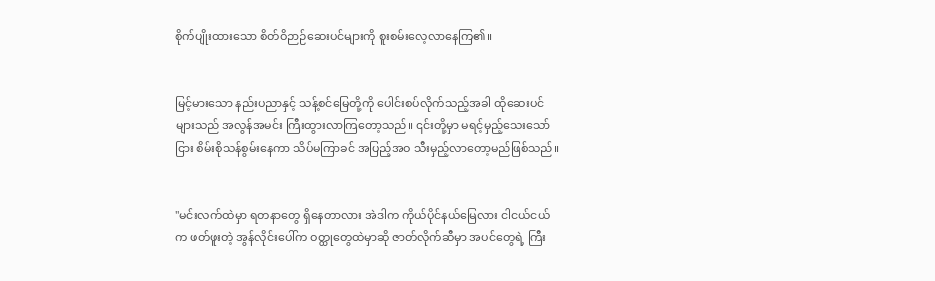စိုက်ပျိုးထားသော စိတ်ဝိဉာဉ်ဆေးပင်များကို စူးစမ်းလေ့လာနေကြ၏။


မြင့်မားသော နည်းပညာနှင့် သန့်စင်မြေတို့ကို ပေါင်းစပ်လိုက်သည့်အခါ ထိုဆေးပင်များသည် အလွန်အမင်း ကြီးထွားလာကြတော့သည်။ ၎င်းတို့မှာ မရင့်မှည့်သေးသော်ငြား စိမ်းစိုသန်စွမ်းနေကာ သိပ်မကြာခင် အပြည့်အဝ သီးမှည့်လာတော့မည်ဖြစ်သည်။


"မင်းလက်ထဲမှာ ရတနာတွေ ရှိနေတာလား အဲဒါက ကိုယ်ပိုင်နယ်မြေလား ငါငယ်ငယ်က ဖတ်ဖူးတဲ့ အွန်လိုင်းပေါ်က ဝတ္ထုတွေထဲမှာဆို ဇာတ်လိုက်ဆီမှာ အပင်တွေရဲ့ ကြီး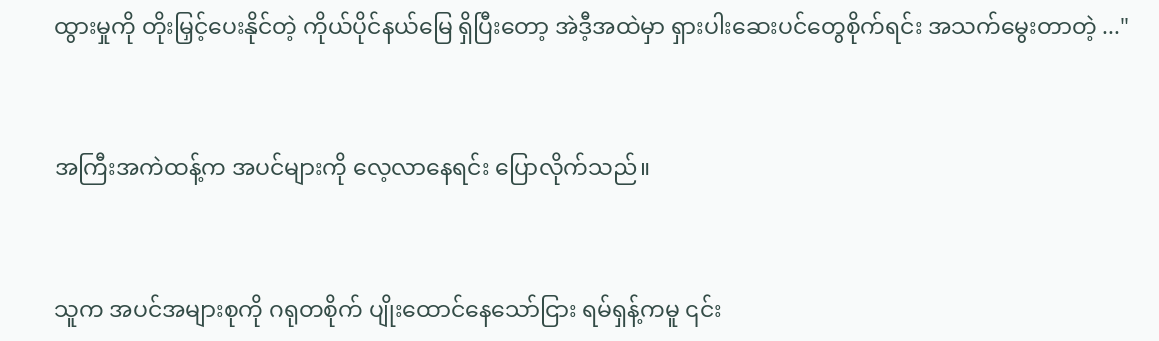ထွားမှုကို တိုးမြှင့်ပေးနိုင်တဲ့ ကိုယ်ပိုင်နယ်မြေ ရှိပြီး‌တော့ အဲဒီ့အထဲမှာ ရှားပါးဆေးပင်တွေစိုက်ရင်း အသက်မွေးတာတဲ့ ..."


အကြီးအကဲထန့်က အပင်များကို လေ့လာနေရင်း ပြောလိုက်သည်။


သူက အပင်အများစုကို ဂရုတစိုက် ပျိုးထောင်နေသော်ငြား ရမ်ရှန့်ကမူ ၎င်း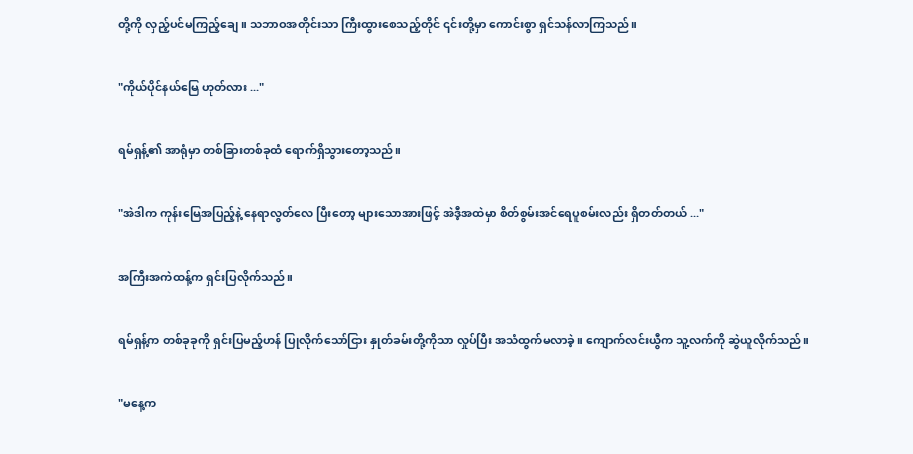တို့ကို လှည့်ပင်မကြည့်ချေ။ သဘာဝအတိုင်းသာ ကြီးထွားစေသည့်တိုင် ၎င်းတို့မှာ ကောင်းစွာ ရှင်သန်လာကြသည်။


"ကိုယ်ပိုင်နယ်မြေ ဟုတ်လား ..."


ရမ်ရှန့်၏ အာရုံမှာ တစ်ခြားတစ်ခုထံ ရောက်ရှိသွားတော့သည်။


"အဲဒါက ကုန်းမြေအပြည့်နဲ့ နေရာလွတ်လေ ပြီးတော့ များသောအားဖြင့် အဲဒီ့အထဲမှာ စိတ်စွမ်းအင်ရေပူစမ်းလည်း ရှိတတ်တယ် ..."


အကြီးအကဲထန့်က ရှင်းပြလိုက်သည်။


ရမ်ရှန့်က တစ်ခုခုကို ရှင်းပြမည့်ဟန် ပြုလိုက်သော်ငြား နှုတ်ခမ်းတို့ကိုသာ လှုပ်ပြီး အသံထွက်မလာခဲ့။ ကျောက်လင်းယွီက သူ့လက်ကို ဆွဲယူလိုက်သည်။


"မနေ့က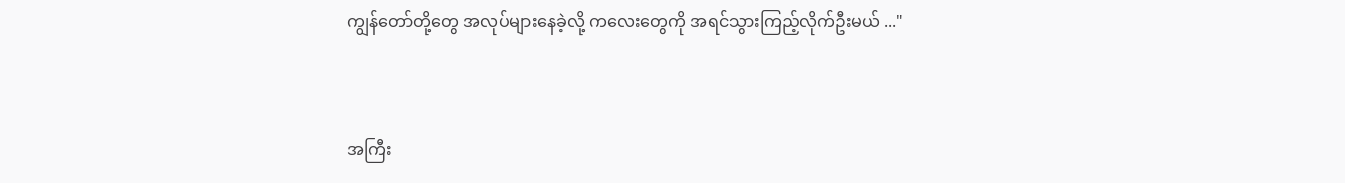ကျွန်တော်တို့တွေ အလုပ်များနေခဲ့လို့ ကလေးတွေကို အရင်သွားကြည့်လိုက်ဦးမယ် ..."


အကြီး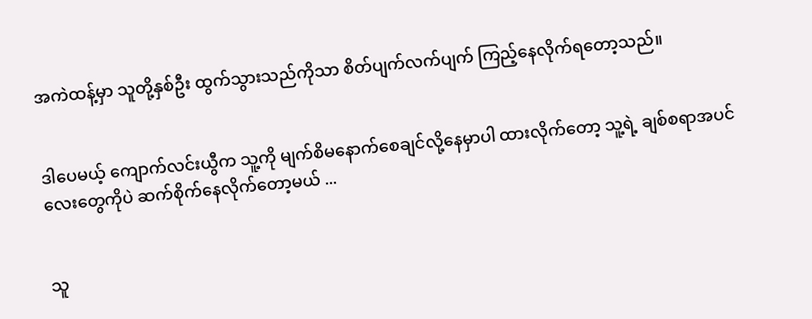အကဲထန့်မှာ သူတို့နှစ်ဦး ထွက်သွားသည်ကိုသာ စိတ်ပျက်လက်ပျက် ကြည့်နေလိုက်ရတော့သည်။


ဒါပေမယ့် ကျောက်လင်းယွီက သူ့ကို မျက်စိမနောက်စေချင်လို့နေမှာပါ ထားလိုက်တော့ သူ့ရဲ့ ချစ်စရာအပင်လေးတွေကိုပဲ ဆက်စိုက်နေလိုက်တော့မယ် ...


သူ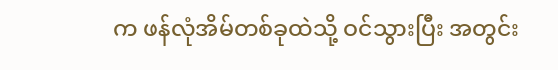က ဖန်လုံအိမ်တစ်ခုထဲသို့ ဝင်သွားပြီး အတွင်း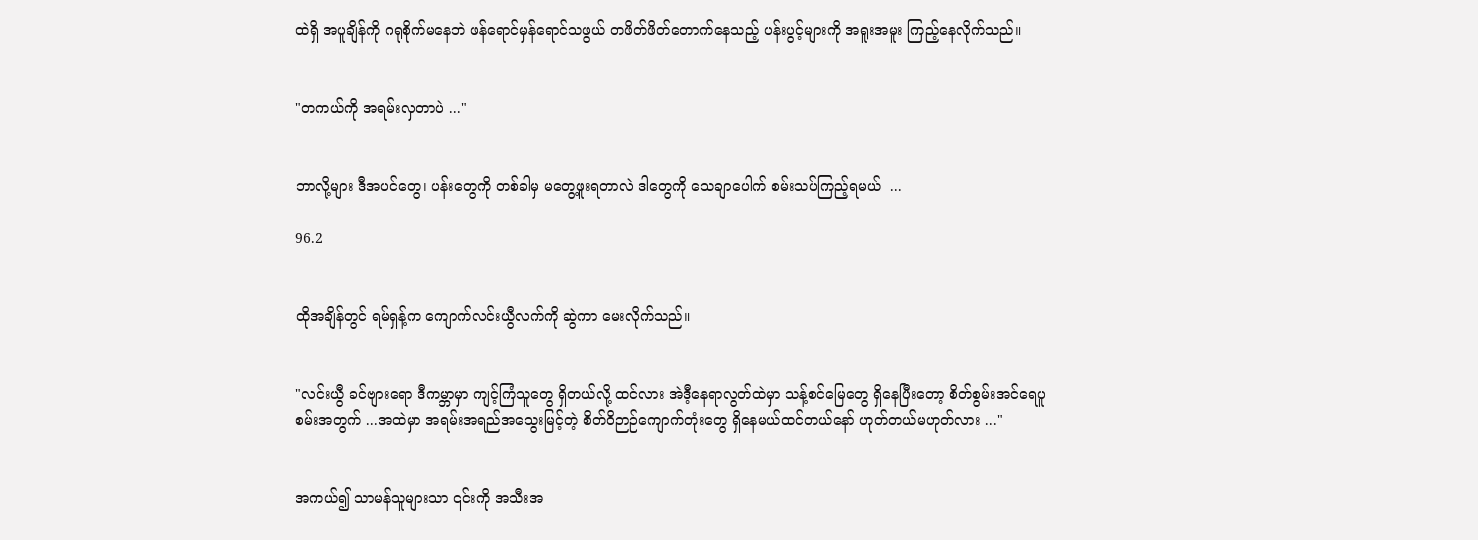ထဲရှိ အပူချိန်ကို ဂရုစိုက်မနေဘဲ ဖန်ရောင်မှန်ရောင်သဖွယ် တဖိတ်ဖိတ်တောက်နေသည့် ပန်းပွင့်များကို အရူးအမူး ကြည့်နေလိုက်သည်။


"တကယ်ကို အရမ်းလှတာပဲ ..."


ဘာလို့များ ဒီအပင်တွေ၊ ပန်းတွေကို တစ်ခါမှ မတွေ့ဖူးရတာလဲ ဒါတွေကို သေချာပေါက် စမ်းသပ်ကြည့်ရမယ်  ...

96.2


ထိုအချိန်တွင် ရမ်ရှန့်က ကျောက်လင်းယွီလက်ကို ဆွဲကာ မေးလိုက်သည်။


"လင်းယွီ ခင်ဗျားရော ဒီကမ္ဘာမှာ ကျင့်ကြံသူတွေ ရှိတယ်လို့ ထင်လား အဲဒီ့နေရာလွတ်ထဲမှာ သန့်စင်မြေတွေ ရှိနေပြီးတော့ စိတ်စွမ်းအင်ရေပူစမ်းအတွက် ...အထဲမှာ အရမ်းအရည်အသွေးမြင့်တဲ့ စိတ်ဝိဉာဉ်ကျောက်တုံးတွေ ရှိနေမယ်ထင်တယ်နော် ဟုတ်တယ်မဟုတ်လား ..."


အကယ်၍ သာမန်သူများသာ ၎င်းကို အသီးအ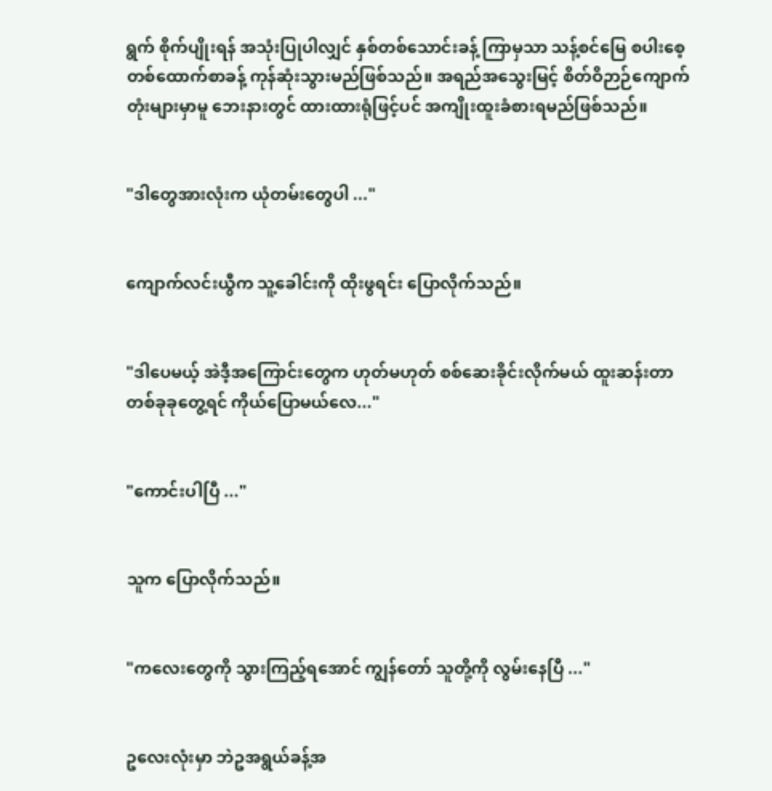ရွက် စိုက်ပျိုးရန် အသုံးပြုပါလျှင် နှစ်တစ်သောင်းခန့် ကြာမှသာ သန့်စင်မြေ စပါးစေ့တစ်ထောက်စာခန့် ကုန်ဆုံးသွားမည်ဖြစ်သည်။ အရည်အသွေးမြင့် စိတ်ဝိဉာဉ်ကျောက်တုံးများမှာမူ ဘေးနားတွင် ထားထားရုံဖြင့်ပင် အကျိုးထူးခံစားရမည်ဖြစ်သည်။


"ဒါတွေအားလုံးက ယုံတမ်းတွေပါ ..."


ကျောက်လင်းယွီက သူ့ခေါင်းကို ထိုးဖွရင်း‌ ပြောလိုက်သည်။


"ဒါပေမယ့် အဲဒီ့အကြောင်းတွေက ဟုတ်မဟုတ် စစ်ဆေးခိုင်းလိုက်မယ် ထူးဆန်းတာ တစ်ခုခုတွေ့ရင် ကိုယ်ပြောမယ်လေ..."


"ကောင်းပါပြီ ..."


သူက ပြောလိုက်သည်။


"ကလေးတွေကို သွားကြည့်ရအောင် ကျွန်တော် သူတို့ကို လွမ်းနေပြီ ..."


ဥလေးလုံးမှာ ဘဲဥအရွယ်ခန့်အ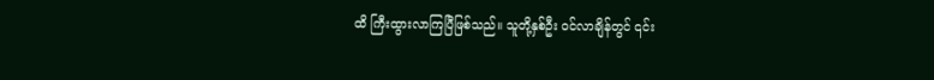ထိ ကြီးထွားလာကြပြီဖြစ်သည်။ သူတို့နှစ်ဦး ဝင်လာချိန်တွင် ၎င်း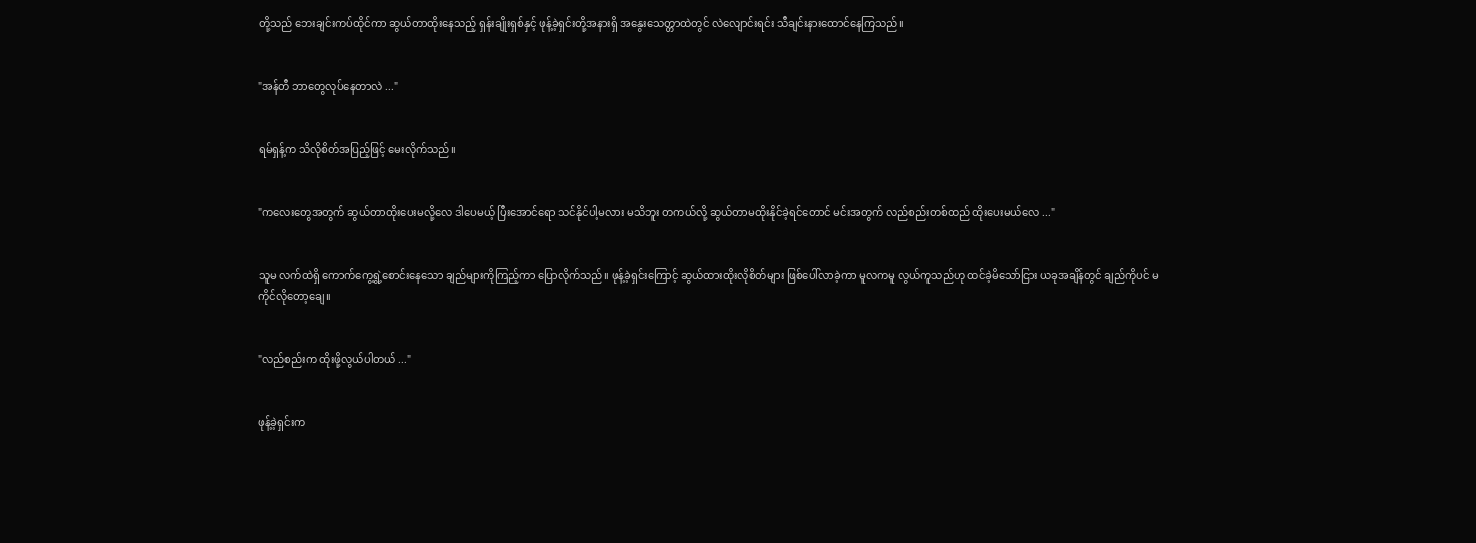တို့သည် ဘေးချင်းကပ်ထိုင်ကာ ဆွယ်တာထိုးနေသည့် ရှန်းချိုးရှစ်နှင့် ဖုန့်ခဲ့ရှင်းတို့အနားရှိ အနွေးသေတ္တာထဲတွင် လဲလျောင်းရင်း သီချင်းနားထောင်နေကြသည်။


"အန်တီ ဘာတွေလုပ်နေတာလဲ ..."


ရမ်ရှန့်က သိလိုစိတ်အပြည့်ဖြင့် မေးလိုက်သည်။


"ကလေးတွေအတွက် ဆွယ်တာထိုးပေးမလို့လေ ဒါပေမယ့် ပြီးအောင်ရော သင်နိုင်ပါ့မလား မသိဘူး တကယ်လို့ ဆွယ်တာမထိုးနိုင်ခဲ့ရင်တောင် မင်းအတွက် လည်စည်းတစ်ထည် ထိုးပေးမယ်လေ ..."


သူမ လက်ထဲရှိ ကောက်ကွေ့ရွဲ့စောင်းနေသော ချည်များကိုကြည့်ကာ ပြောလိုက်သည်။ ဖုန့်ခဲ့ရှင်းကြောင့် ဆွယ်ထားထိုးလိုစိတ်များ ဖြစ်ပေါ်လာခဲ့ကာ မူလကမူ လွယ်ကူသည်ဟု ထင်ခဲ့မိသော်ငြား ယခုအချိန်တွင် ချည်ကိုပင် မကိုင်လိုတော့ချေ။


"လည်စည်းက ထိုးဖို့လွယ်ပါတယ် ..."


ဖုန့်ခဲ့ရှင်းက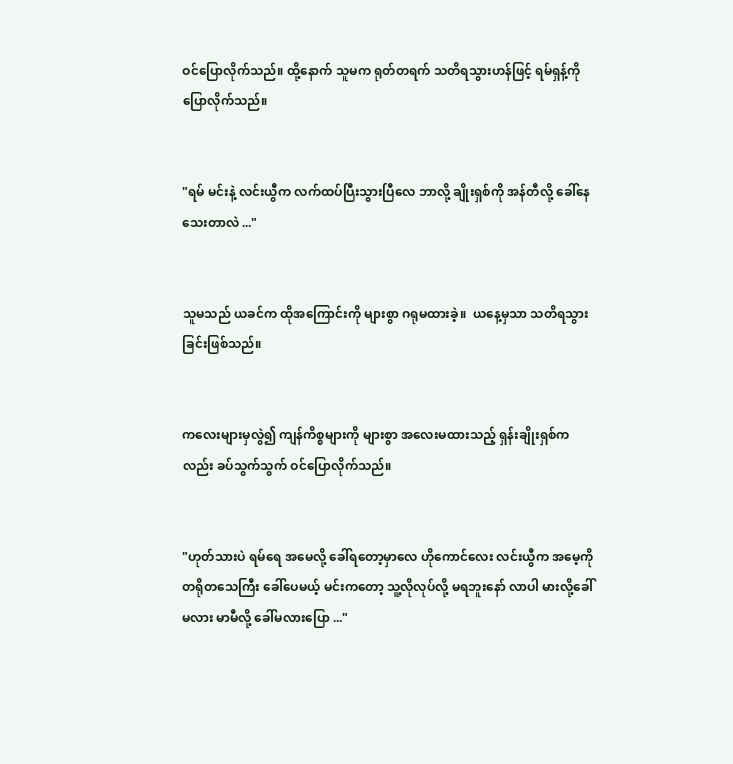ဝင်ပြောလိုက်သည်။ ထို့နောက် သူမက ရုတ်တရက် သတိရသွားဟန်ဖြင့် ရမ်ရှန့်ကို ပြောလိုက်သည်။


"ရမ် မင်းနဲ့ လင်းယွီက လက်ထပ်ပြီးသွားပြီလေ ဘာလို့ ချိုးရှစ်ကို အန်တီလို့ ခေါ်နေသေးတာလဲ ..."


သူမသည် ယခင်က ထိုအကြောင်းကို များစွာ ဂရုမထားခဲ့။  ယနေ့မှသာ သတိရသွားခြင်းဖြစ်သည်။


ကလေးများမှလွဲ၍ ကျန်ကိစ္စများကို များစွာ အလေးမထားသည့် ရှန်းချိုးရှစ်ကလည်း ခပ်သွက်သွက် ဝင်ပြောလိုက်သည်။


"ဟုတ်သားပဲ ရမ်ရေ အမေလို့ ခေါ်ရတော့မှာလေ ဟိုကောင်လေး လင်းယွီက အမေ့ကို တရိုတသေကြီး ခေါ်ပေမယ့် မင်းကတော့ သူ့လိုလုပ်လို့ မရဘူးနော် လာပါ မားလို့ခေါ်မလား မာမီလို့ ခေါ်မလားပြော ..."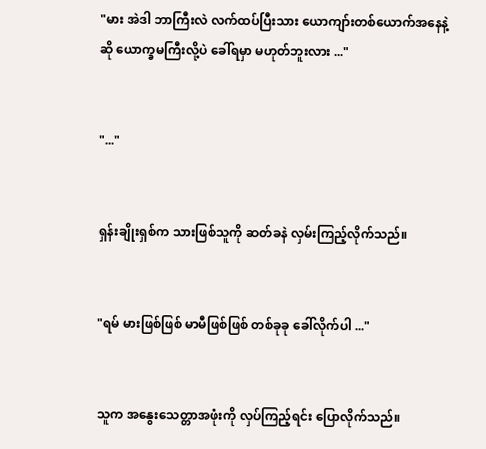"မား အဲဒါ ဘာကြီးလဲ လက်ထပ်ပြီးသား ‌ယောကျာ်းတစ်ယောက်အနေနဲ့ဆို ‌ယောက္ခမကြီးလို့ပဲ ခေါ်ရမှာ မဟုတ်ဘူးလား ..."


"..."


ရှန်းချိုးရှစ်က သားဖြစ်သူကို ဆတ်ခနဲ လှမ်းကြည့်လိုက်သည်။


"ရမ် မားဖြစ်ဖြစ် မာမီဖြစ်ဖြစ် တစ်ခုခု ခေါ်လိုက်ပါ ..."


သူက အနွေးသေတ္တာအဖုံးကို လှပ်ကြည့်ရင်း ပြောလိုက်သည်။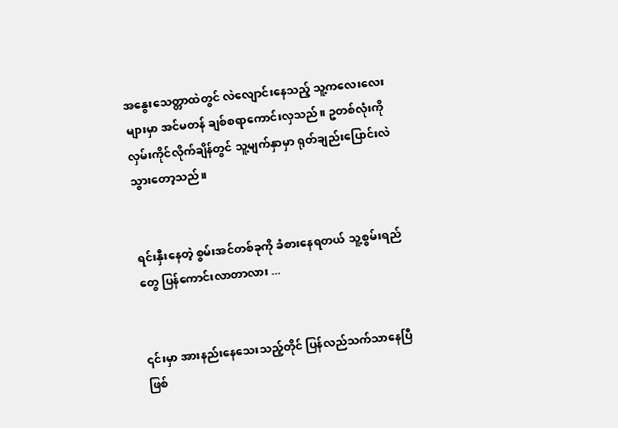အ‌နွေးသေတ္တာထဲတွင် လဲလျောင်းနေသည့် သူ့ကလေးလေးများမှာ အင်မတန် ချစ်စရာကောင်းလှသည်။ ဥတစ်လုံးကို လှမ်းကိုင်လိုက်ချိန်တွင် သူ့မျက်နှာမှာ ရုတ်ချည်းပြောင်းလဲသွားတော့သည်။


ရင်းနှီးနေတဲ့ စွမ်းအင်တစ်ခုကို ခံစားနေရတယ် သူ့စွမ်းရည်တွေ ပြန်ကောင်းလာတာလား ...


၎င်းမှာ အားနည်းနေသေးသည့်တိုင် ပြန်လည်သက်သာနေပြီဖြစ်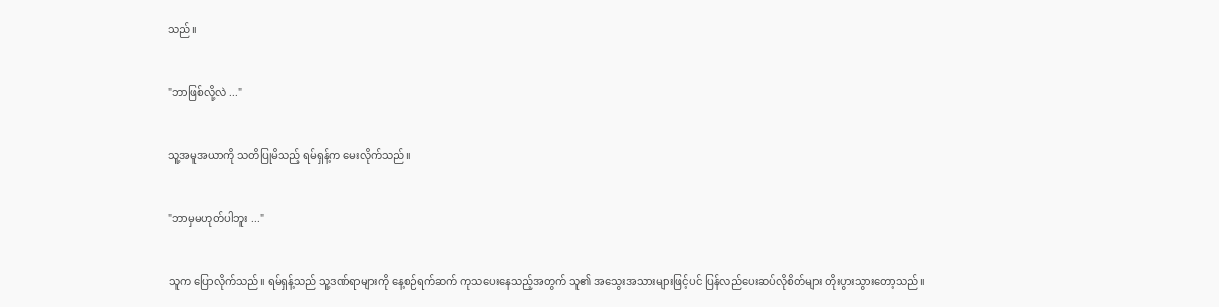သည်။


"ဘာဖြစ်လို့လဲ ..."


သူ့အမူအယာကို သတိပြုမိသည့် ရမ်ရှန့်က မေးလိုက်သည်။


"ဘာမှမဟုတ်ပါဘူး ..."


သူက ပြောလိုက်သည်။ ရမ်ရှန့်သည် သူ့ဒဏ်ရာများကို နေ့စဉ်ရက်ဆက် ကုသပေးနေသည့်အတွက် သူ၏ အသွေးအသားများဖြင့်ပင် ပြန်လည်ပေးဆပ်လိုစိတ်များ တိုးပွားသွားတော့သည်။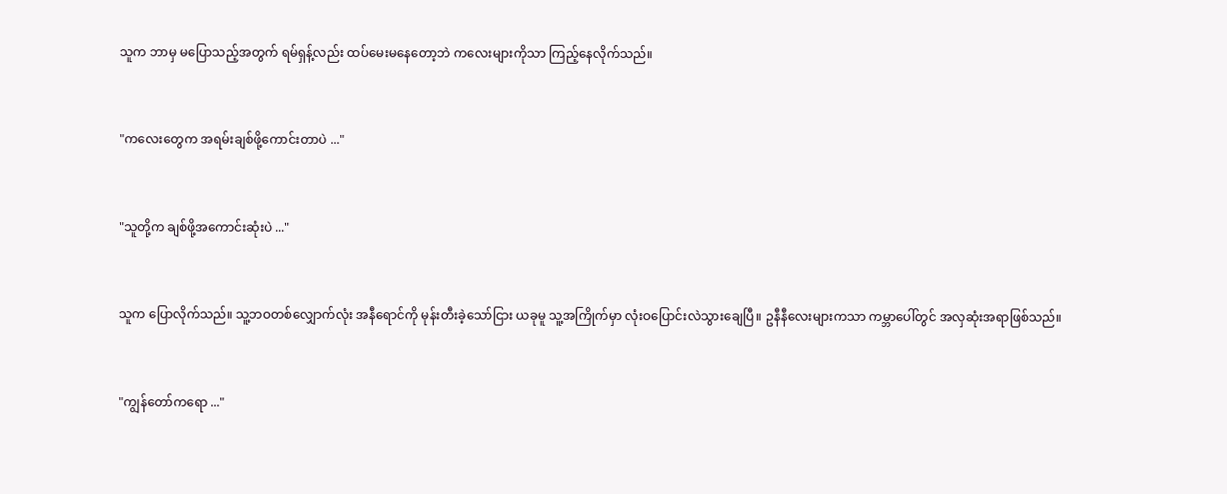သူက ဘာမှ မပြောသည့်အတွက် ရမ်ရှန့်လည်း ထပ်မေးမနေတော့ဘဲ ကလေးများကိုသာ ကြည့်နေလိုက်သည်။


"ကလေးတွေက အရမ်းချစ်ဖို့ကောင်းတာပဲ ..."


"သူတို့က ချစ်ဖို့အကောင်းဆုံးပဲ ..."


သူက ပြောလိုက်သည်။ သူ့ဘဝတစ်လျှောက်လုံး အနီရောင်ကို မုန်းတီးခဲ့သော်ငြား ယခုမူ သူ့အကြိုက်မှာ လုံးဝပြောင်းလဲသွားချေပြီ။ ဥနီနီလေးများကသာ ကမ္ဘာပေါ်တွင် အလှဆုံးအရာဖြစ်သည်။


"ကျွန်တော်ကရော ..."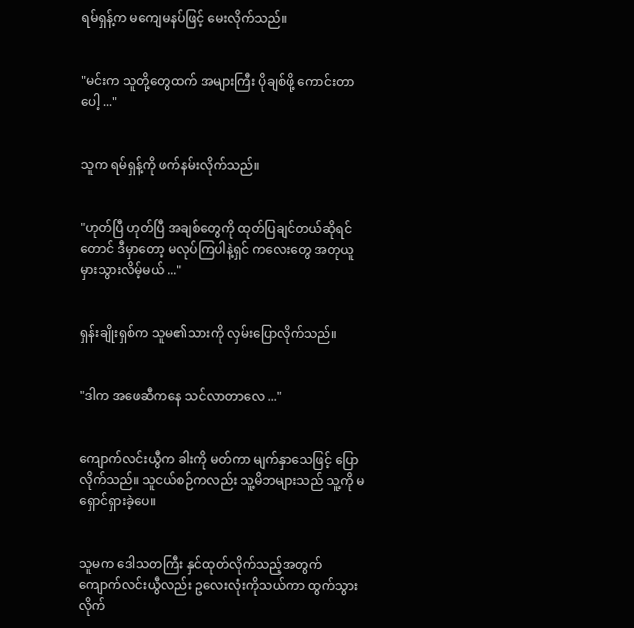ရမ်ရှန့်က မကျေမနပ်ဖြင့် မေးလိုက်သည်။


"မင်းက သူတို့တွေထက် အများကြီး ပိုချစ်ဖို့ ကောင်းတာပေါ့ ..."


သူက ရမ်ရှန့်ကို ဖက်နမ်းလိုက်သည်။


"ဟုတ်ပြီ ဟုတ်ပြီ အချစ်တွေကို ထုတ်ပြချင်တယ်ဆိုရင်တောင် ဒီမှာတော့ မလုပ်ကြပါနဲ့ရှင် ကလေးတွေ အတုယူမှားသွားလိမ့်မယ် ..."


ရှန်းချိုးရှစ်က သူမ၏သားကို လှမ်းပြောလိုက်သည်။


"ဒါက အဖေဆီကနေ သင်လာတာလေ ..."


ကျောက်လင်းယွီက ခါးကို မတ်ကာ မျက်နှာသေဖြင့် ပြောလိုက်သည်။ သူငယ်စဉ်ကလည်း သူ့မိဘများသည် ‌သူ့ကို မရှောင်ရှားခဲ့ပေ။


သူမက ဒေါသတကြီး နှင်ထုတ်လိုက်သည့်အတွက် ကျောက်လင်းယွီလည်း ဥလေးလုံးကိုသယ်ကာ ထွက်သွားလိုက်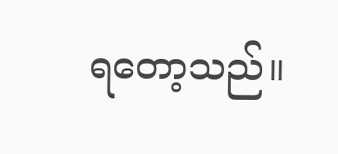ရတော့သည်။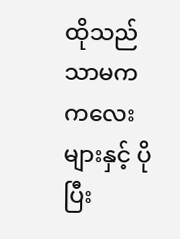ထိုသည်သာမက ကလေးများနှင့် ပိုပြီး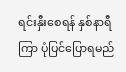ရင်းနှီးစေရန် နှစ်နာရီကြာ ပုံပြင်ပြောရမည်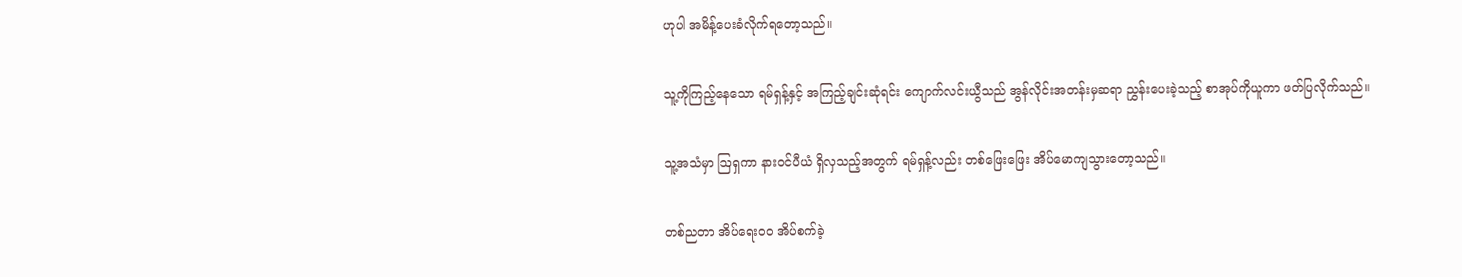ဟုပါ အမိန့်ပေးခံလိုက်ရတော့သည်။


သူ့ကိုကြည့်နေသော ရမ်ရှန့်နှင့် အကြည့်ချင်းဆုံရင်း ကျောက်လင်းယွီသည် အွန်လိုင်းအတန်းမှဆရာ ညွှန်းပေးခဲ့သည့် စာအုပ်ကိုယူကာ ဖတ်ပြလိုက်သည်။


သူ့အသံမှာ ဩရှကာ နားဝင်ပီယံ ရှိလှသည့်အတွက် ရမ်ရှန့်လည်း တစ်ဖြေးဖြေး အိပ်မောကျသွားတော့သည်။


တစ်ညတာ အိပ်ရေးဝဝ အိပ်စက်ခဲ့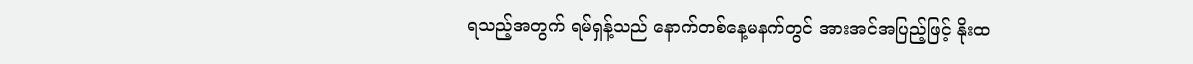ရသည့်အတွက် ရမ်ရှန့်သည် နောက်တစ်နေ့မနက်တွင် အားအင်အပြည့်ဖြင့် နိုးထ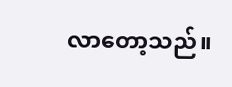လာတော့သည်။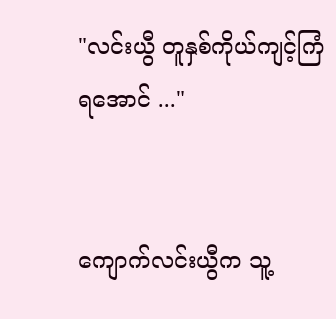"လင်းယွီ တူနှစ်ကိုယ်ကျင့်ကြံရအောင် ..."


ကျောက်လင်းယွီက သူ့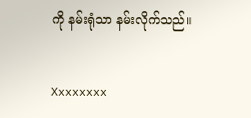ကို နမ်းရုံသာ နမ်းလိုက်သည်။


Xxxxxxxx